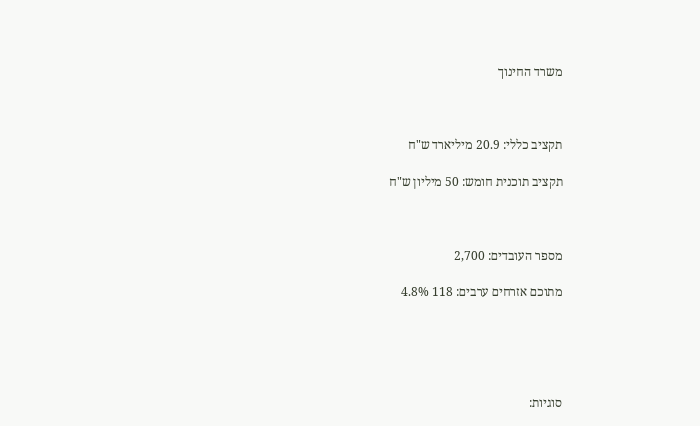משרד החינוך



תקציב כללי: 20.9 מיליארד ש"ח

תקציב תוכנית חומש: 50 מיליון ש"ח



מספר העובדים: 2,700

מתוכם אזרחים ערבים: 118 4.8%





סוגיות: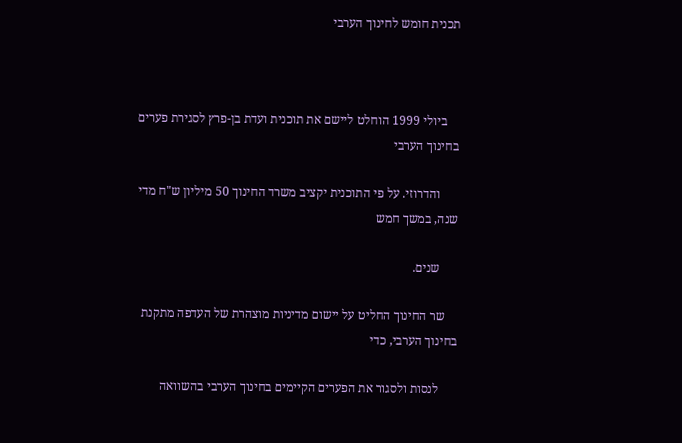תכנית חומש לחינוך הערבי



    ביולי 1999 הוחלט ליישם את תוכנית ועדת בן-פרץ לסגירת פערים בחינוך הערבי

      והדרוזי. על פי התוכנית יקציב משרד החינוך 50 מיליון ש"ח מדי שנה, במשך חמש

      שנים.

    שר החינוך החליט על יישום מדיניות מוצהרת של העדפה מתקנת בחינוך הערבי, כדי

      לנסות ולסגור את הפערים הקיימים בחינוך הערבי בהשוואה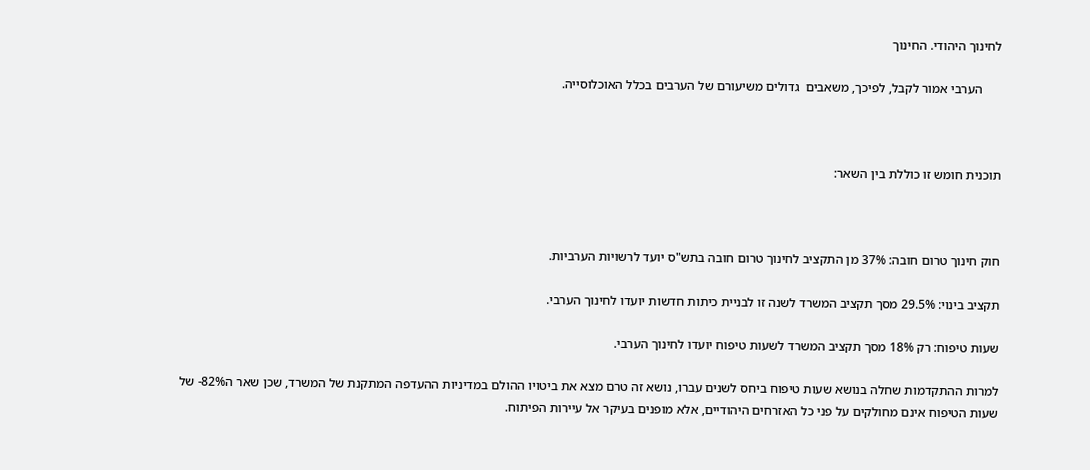לחינוך היהודי. החינוך

      הערבי אמור לקבל, לפיכך, משאבים  גדולים משיעורם של הערבים בכלל האוכלוסייה.



תוכנית חומש זו כוללת בין השאר:



חוק חינוך טרום חובה: 37% מן התקציב לחינוך טרום חובה בתש"ס יועד לרשויות הערביות.

תקציב בינוי: 29.5% מסך תקציב המשרד לשנה זו לבניית כיתות חדשות יועדו לחינוך הערבי.

שעות טיפוח: רק 18% מסך תקציב המשרד לשעות טיפוח יועדו לחינוך הערבי.

למרות ההתקדמות שחלה בנושא שעות טיפוח ביחס לשנים עברו, נושא זה טרם מצא את ביטויו ההולם במדיניות ההעדפה המתקנת של המשרד, שכן שאר ה82%- של שעות הטיפוח אינם מחולקים על פני כל האזרחים היהודיים, אלא מופנים בעיקר אל עיירות הפיתוח.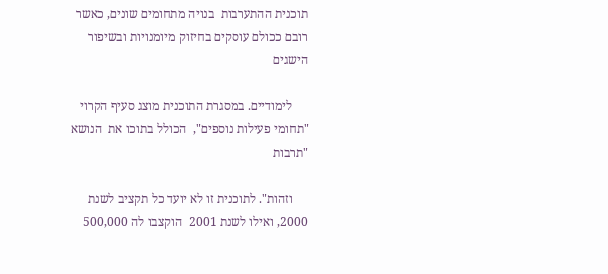תוכנית ההתערבות  בנויה מתחומים שונים, כאשר רובם ככולם עוסקים בחיזוק מיומנויות ובשיפור הישגים

     לימודיים. במסגרת התוכנית מוצג סעיף הקרוי "תחומי פעילות נוספים",  הכולל בתוכו את  הנושא "תרבות

     וזהות". לתוכנית זו לא יועד כל תקציב לשנת 2000, ואילו לשנת 2001  הוקצבו לה 500,000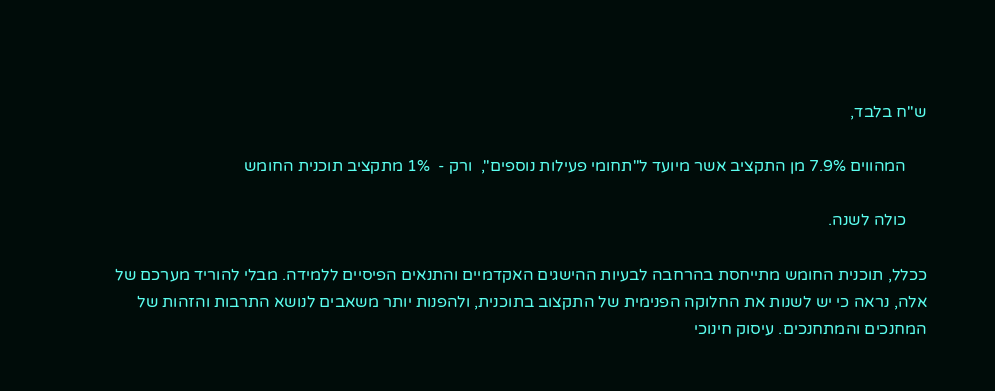ש"ח בלבד,

     המהווים 7.9% מן התקציב אשר מיועד ל"תחומי פעילות נוספים",  ורק -  1% מתקציב תוכנית החומש

     כולה לשנה.

ככלל, תוכנית החומש מתייחסת בהרחבה לבעיות ההישגים האקדמיים והתנאים הפיסיים ללמידה. מבלי להוריד מערכם של אלה, נראה כי יש לשנות את החלוקה הפנימית של התקצוב בתוכנית, ולהפנות יותר משאבים לנושא התרבות והזהות של המחנכים והמתחנכים. עיסוק חינוכי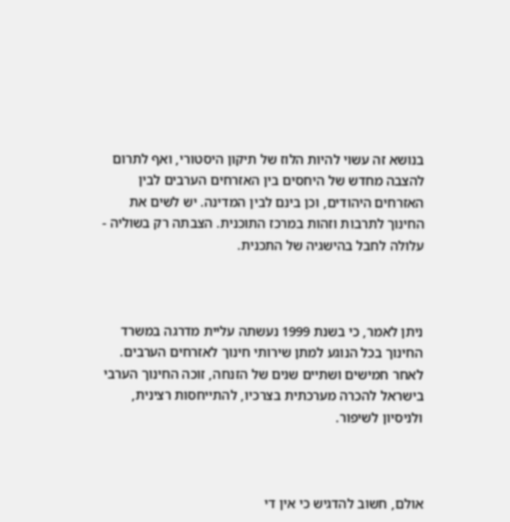בנושא זה עשוי להיות הלוז של תיקון היסטורי, ואף לתרום להצבה מחדש של היחסים בין האזרחים הערבים לבין האזרחים היהודים, וכן בינם לבין המדינה. יש לשים את החינוך לתרבות וזהות במרכז התוכנית. הצבתה רק בשוליה - עלולה לחבל בהישגיה של התכנית.



ניתן לאמר, כי בשנת 1999 נעשתה עליית מדרגה במשרד החינוך בכל הנוגע למתן שירותי חינוך לאזרחים הערבים. לאחר חמישים ושתיים שנים של הזנחה, זוכה החינוך הערבי בישראל להכרה מערכתית בצרכיו, להתייחסות רצינית, ולניסיון לשיפור.



אולם, חשוב להדגיש כי אין די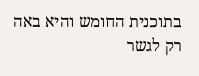בתוכנית החומש והיא באה רק לגשר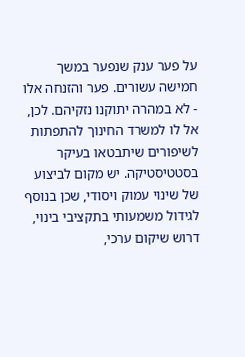על פער ענק שנפער במשך חמישה עשורים. פער והזנחה אלו  - לא במהרה יתוקנו נזקיהם. לכן, אל לו למשרד החינוך להתפתות לשיפורים שיתבטאו בעיקר בסטטיסטיקה. יש מקום לביצוע של שינוי עמוק ויסודי, שכן בנוסף לגידול משמעותי בתקציבי בינוי, דרוש שיקום ערכי,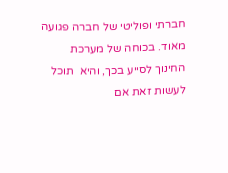חברתי ופוליטי של חברה פגועה מאוד. בכוחה של מערכת החינוך לסייע בכך, והיא  תוכל לעשות זאת אם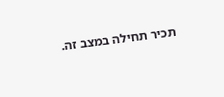תכיר תחילה במצב זה.